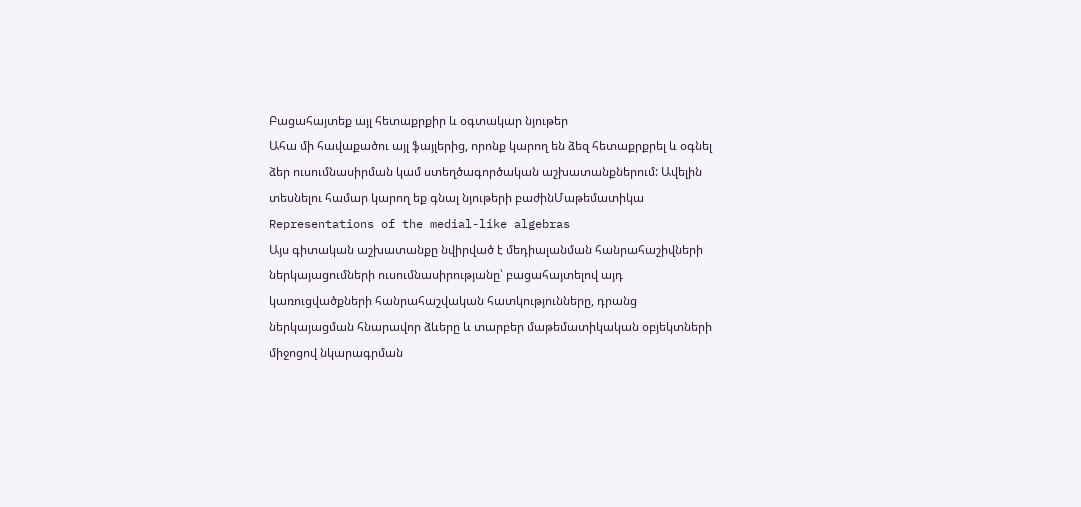Բացահայտեք այլ հետաքրքիր և օգտակար նյութեր
Ահա մի հավաքածու այլ ֆայլերից, որոնք կարող են ձեզ հետաքրքրել և օգնել ձեր ուսումնասիրման կամ ստեղծագործական աշխատանքներում: Ավելին տեսնելու համար կարող եք գնալ նյութերի բաժինՄաթեմատիկա
Representations of the medial-like algebras
Այս գիտական աշխատանքը նվիրված է մեդիալանման հանրահաշիվների ներկայացումների ուսումնասիրությանը՝ բացահայտելով այդ կառուցվածքների հանրահաշվական հատկությունները, դրանց ներկայացման հնարավոր ձևերը և տարբեր մաթեմատիկական օբյեկտների միջոցով նկարագրման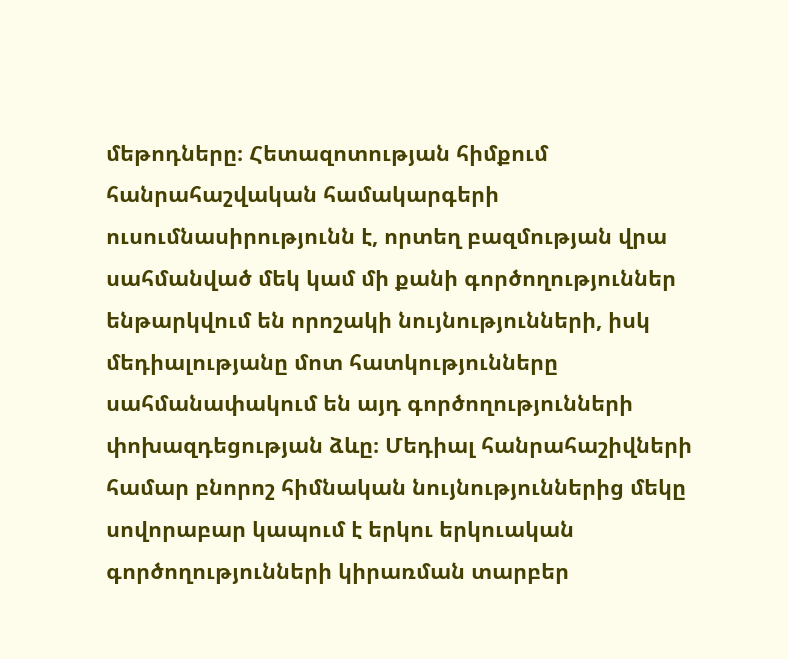մեթոդները։ Հետազոտության հիմքում հանրահաշվական համակարգերի ուսումնասիրությունն է, որտեղ բազմության վրա սահմանված մեկ կամ մի քանի գործողություններ ենթարկվում են որոշակի նույնությունների, իսկ մեդիալությանը մոտ հատկությունները սահմանափակում են այդ գործողությունների փոխազդեցության ձևը։ Մեդիալ հանրահաշիվների համար բնորոշ հիմնական նույնություններից մեկը սովորաբար կապում է երկու երկուական գործողությունների կիրառման տարբեր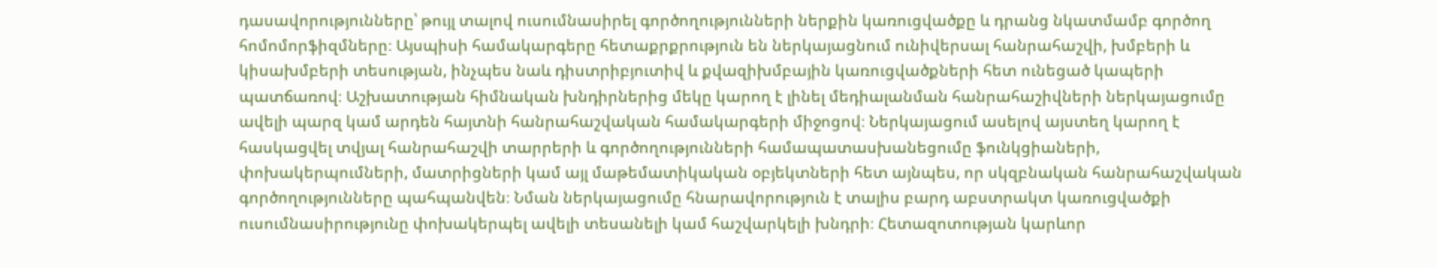դասավորությունները՝ թույլ տալով ուսումնասիրել գործողությունների ներքին կառուցվածքը և դրանց նկատմամբ գործող հոմոմորֆիզմները։ Այսպիսի համակարգերը հետաքրքրություն են ներկայացնում ունիվերսալ հանրահաշվի, խմբերի և կիսախմբերի տեսության, ինչպես նաև դիստրիբյուտիվ և քվազիխմբային կառուցվածքների հետ ունեցած կապերի պատճառով։ Աշխատության հիմնական խնդիրներից մեկը կարող է լինել մեդիալանման հանրահաշիվների ներկայացումը ավելի պարզ կամ արդեն հայտնի հանրահաշվական համակարգերի միջոցով։ Ներկայացում ասելով այստեղ կարող է հասկացվել տվյալ հանրահաշվի տարրերի և գործողությունների համապատասխանեցումը ֆունկցիաների, փոխակերպումների, մատրիցների կամ այլ մաթեմատիկական օբյեկտների հետ այնպես, որ սկզբնական հանրահաշվական գործողությունները պահպանվեն։ Նման ներկայացումը հնարավորություն է տալիս բարդ աբստրակտ կառուցվածքի ուսումնասիրությունը փոխակերպել ավելի տեսանելի կամ հաշվարկելի խնդրի։ Հետազոտության կարևոր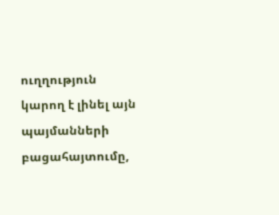ուղղություն կարող է լինել այն պայմանների բացահայտումը,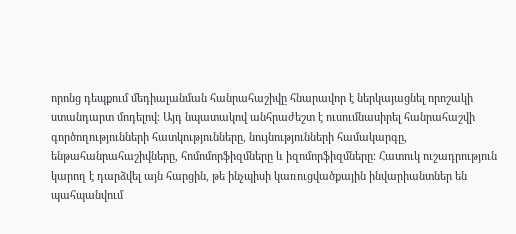որոնց դեպքում մեդիալանման հանրահաշիվը հնարավոր է ներկայացնել որոշակի ստանդարտ մոդելով։ Այդ նպատակով անհրաժեշտ է ուսումնասիրել հանրահաշվի գործողությունների հատկությունները, նույնությունների համակարգը, ենթահանրահաշիվները, հոմոմորֆիզմները և իզոմորֆիզմները։ Հատուկ ուշադրություն կարող է դարձվել այն հարցին, թե ինչպիսի կառուցվածքային ինվարիանտներ են պահպանվում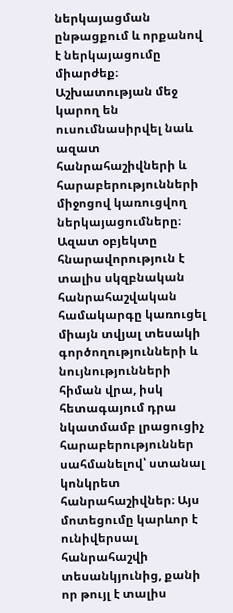ներկայացման ընթացքում և որքանով է ներկայացումը միարժեք։ Աշխատության մեջ կարող են ուսումնասիրվել նաև ազատ հանրահաշիվների և հարաբերությունների միջոցով կառուցվող ներկայացումները։ Ազատ օբյեկտը հնարավորություն է տալիս սկզբնական հանրահաշվական համակարգը կառուցել միայն տվյալ տեսակի գործողությունների և նույնությունների հիման վրա, իսկ հետագայում դրա նկատմամբ լրացուցիչ հարաբերություններ սահմանելով՝ ստանալ կոնկրետ հանրահաշիվներ։ Այս մոտեցումը կարևոր է ունիվերսալ հանրահաշվի տեսանկյունից, քանի որ թույլ է տալիս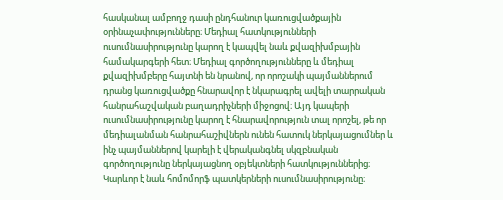հասկանալ ամբողջ դասի ընդհանուր կառուցվածքային օրինաչափությունները։ Մեդիալ հատկությունների ուսումնասիրությունը կարող է կապվել նաև քվազիխմբային համակարգերի հետ։ Մեդիալ գործողությունները և մեդիալ քվազիխմբերը հայտնի են նրանով, որ որոշակի պայմաններում դրանց կառուցվածքը հնարավոր է նկարագրել ավելի տարրական հանրահաշվական բաղադրիչների միջոցով։ Այդ կապերի ուսումնասիրությունը կարող է հնարավորություն տալ որոշել, թե որ մեդիալանման հանրահաշիվներն ունեն հատուկ ներկայացումներ և ինչ պայմաններով կարելի է վերականգնել սկզբնական գործողությունը ներկայացնող օբյեկտների հատկություններից։ Կարևոր է նաև հոմոմորֆ պատկերների ուսումնասիրությունը։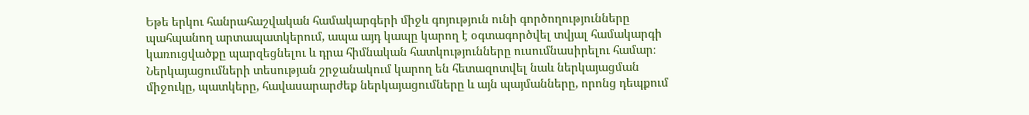Եթե երկու հանրահաշվական համակարգերի միջև գոյություն ունի գործողությունները պահպանող արտապատկերում, ապա այդ կապը կարող է օգտագործվել տվյալ համակարգի կառուցվածքը պարզեցնելու և դրա հիմնական հատկությունները ուսումնասիրելու համար։ Ներկայացումների տեսության շրջանակում կարող են հետազոտվել նաև ներկայացման միջուկը, պատկերը, հավասարարժեք ներկայացումները և այն պայմանները, որոնց դեպքում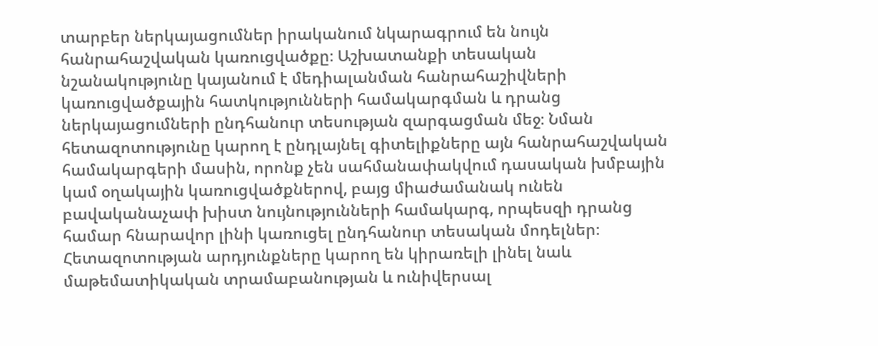տարբեր ներկայացումներ իրականում նկարագրում են նույն հանրահաշվական կառուցվածքը։ Աշխատանքի տեսական նշանակությունը կայանում է մեդիալանման հանրահաշիվների կառուցվածքային հատկությունների համակարգման և դրանց ներկայացումների ընդհանուր տեսության զարգացման մեջ։ Նման հետազոտությունը կարող է ընդլայնել գիտելիքները այն հանրահաշվական համակարգերի մասին, որոնք չեն սահմանափակվում դասական խմբային կամ օղակային կառուցվածքներով, բայց միաժամանակ ունեն բավականաչափ խիստ նույնությունների համակարգ, որպեսզի դրանց համար հնարավոր լինի կառուցել ընդհանուր տեսական մոդելներ։ Հետազոտության արդյունքները կարող են կիրառելի լինել նաև մաթեմատիկական տրամաբանության և ունիվերսալ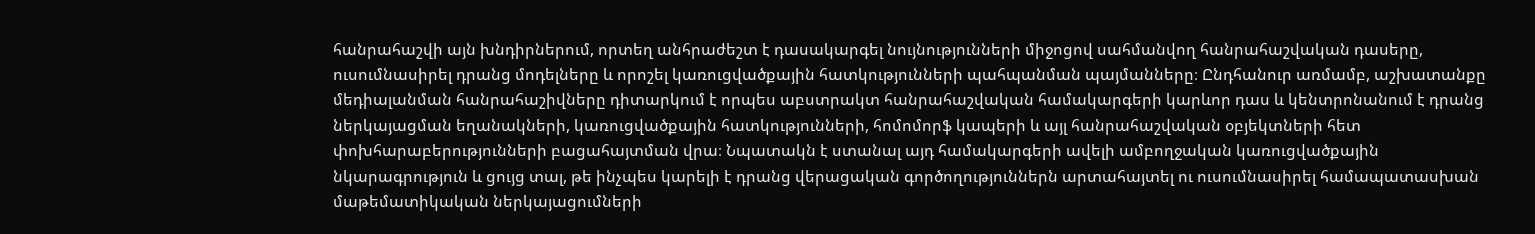հանրահաշվի այն խնդիրներում, որտեղ անհրաժեշտ է դասակարգել նույնությունների միջոցով սահմանվող հանրահաշվական դասերը, ուսումնասիրել դրանց մոդելները և որոշել կառուցվածքային հատկությունների պահպանման պայմանները։ Ընդհանուր առմամբ, աշխատանքը մեդիալանման հանրահաշիվները դիտարկում է որպես աբստրակտ հանրահաշվական համակարգերի կարևոր դաս և կենտրոնանում է դրանց ներկայացման եղանակների, կառուցվածքային հատկությունների, հոմոմորֆ կապերի և այլ հանրահաշվական օբյեկտների հետ փոխհարաբերությունների բացահայտման վրա։ Նպատակն է ստանալ այդ համակարգերի ավելի ամբողջական կառուցվածքային նկարագրություն և ցույց տալ, թե ինչպես կարելի է դրանց վերացական գործողություններն արտահայտել ու ուսումնասիրել համապատասխան մաթեմատիկական ներկայացումների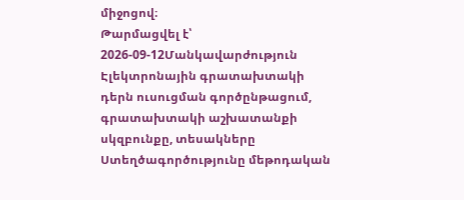միջոցով։
Թարմացվել է՝ 2026-09-12Մանկավարժություն
Էլեկտրոնային գրատախտակի դերն ուսուցման գործընթացում, գրատախտակի աշխատանքի սկզբունքը, տեսակները
Ստեղծագործությունը մեթոդական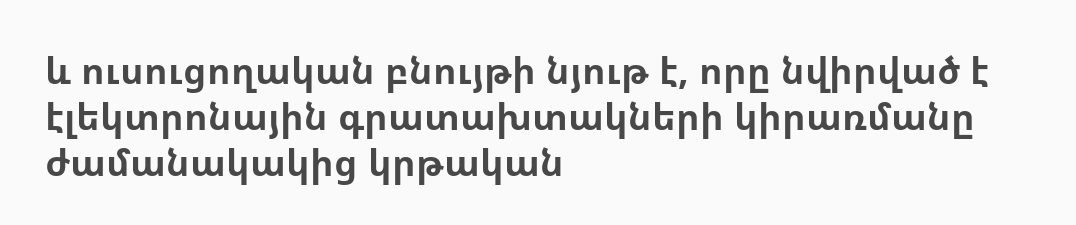և ուսուցողական բնույթի նյութ է, որը նվիրված է էլեկտրոնային գրատախտակների կիրառմանը ժամանակակից կրթական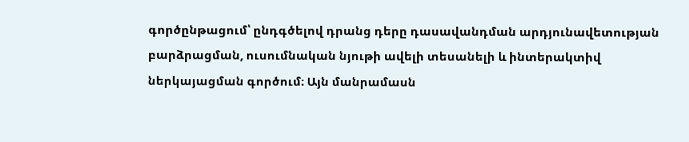գործընթացում՝ ընդգծելով դրանց դերը դասավանդման արդյունավետության բարձրացման, ուսումնական նյութի ավելի տեսանելի և ինտերակտիվ ներկայացման գործում։ Այն մանրամասն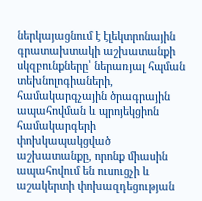ներկայացնում է էլեկտրոնային գրատախտակի աշխատանքի սկզբունքները՝ ներառյալ հպման տեխնոլոգիաների, համակարգչային ծրագրային ապահովման և պրոյեկցիոն համակարգերի փոխկապակցված աշխատանքը, որոնք միասին ապահովում են ուսուցչի և աշակերտի փոխազդեցության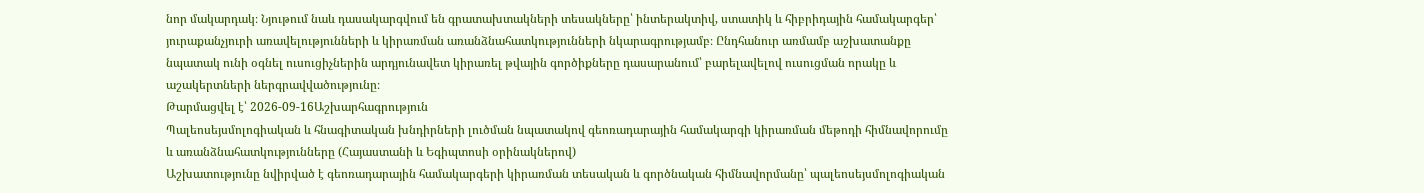նոր մակարդակ։ Նյութում նաև դասակարգվում են գրատախտակների տեսակները՝ ինտերակտիվ, ստատիկ և հիբրիդային համակարգեր՝ յուրաքանչյուրի առավելությունների և կիրառման առանձնահատկությունների նկարագրությամբ։ Ընդհանուր առմամբ աշխատանքը նպատակ ունի օգնել ուսուցիչներին արդյունավետ կիրառել թվային գործիքները դասարանում՝ բարելավելով ուսուցման որակը և աշակերտների ներգրավվածությունը։
Թարմացվել է՝ 2026-09-16Աշխարհագրություն
Պալեոսեյսմոլոգիական և հնագիտական խնդիրների լուծման նպատակով գեոռադարային համակարգի կիրառման մեթոդի հիմնավորումը և առանձնահատկությունները (Հայաստանի և Եգիպտոսի օրինակներով)
Աշխատությունը նվիրված է գեոռադարային համակարգերի կիրառման տեսական և գործնական հիմնավորմանը՝ պալեոսեյսմոլոգիական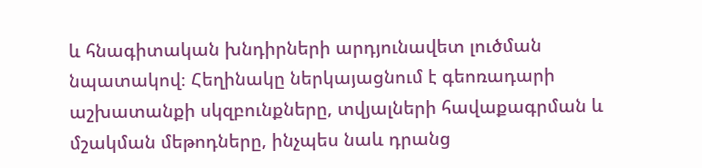և հնագիտական խնդիրների արդյունավետ լուծման նպատակով։ Հեղինակը ներկայացնում է գեոռադարի աշխատանքի սկզբունքները, տվյալների հավաքագրման և մշակման մեթոդները, ինչպես նաև դրանց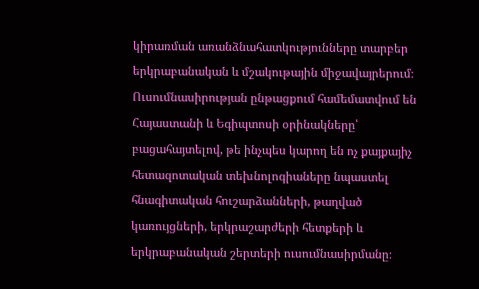կիրառման առանձնահատկությունները տարբեր երկրաբանական և մշակութային միջավայրերում։ Ուսումնասիրության ընթացքում համեմատվում են Հայաստանի և Եգիպտոսի օրինակները՝ բացահայտելով, թե ինչպես կարող են ոչ քայքայիչ հետազոտական տեխնոլոգիաները նպաստել հնագիտական հուշարձանների, թաղված կառույցների, երկրաշարժերի հետքերի և երկրաբանական շերտերի ուսումնասիրմանը։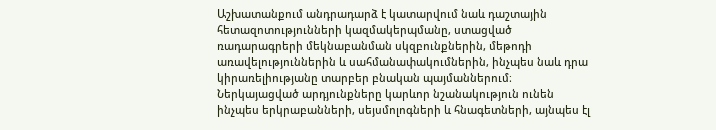Աշխատանքում անդրադարձ է կատարվում նաև դաշտային հետազոտությունների կազմակերպմանը, ստացված ռադարագրերի մեկնաբանման սկզբունքներին, մեթոդի առավելություններին և սահմանափակումներին, ինչպես նաև դրա կիրառելիությանը տարբեր բնական պայմաններում։ Ներկայացված արդյունքները կարևոր նշանակություն ունեն ինչպես երկրաբանների, սեյսմոլոգների և հնագետների, այնպես էլ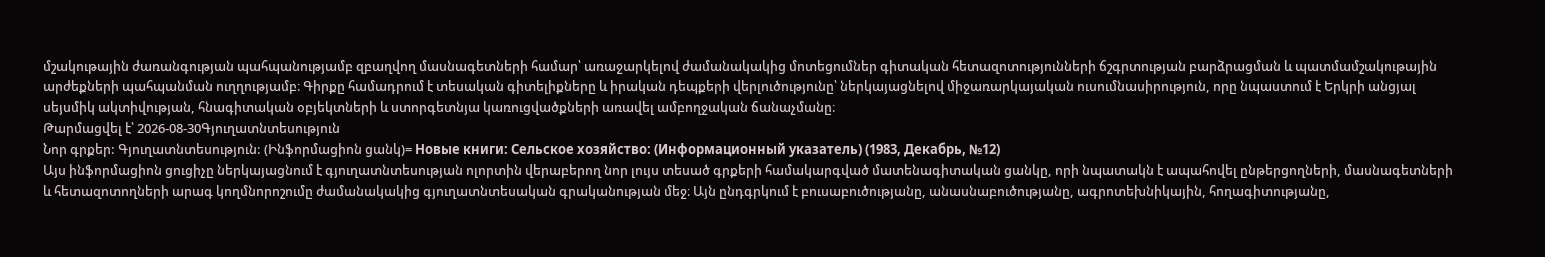մշակութային ժառանգության պահպանությամբ զբաղվող մասնագետների համար՝ առաջարկելով ժամանակակից մոտեցումներ գիտական հետազոտությունների ճշգրտության բարձրացման և պատմամշակութային արժեքների պահպանման ուղղությամբ։ Գիրքը համադրում է տեսական գիտելիքները և իրական դեպքերի վերլուծությունը՝ ներկայացնելով միջառարկայական ուսումնասիրություն, որը նպաստում է Երկրի անցյալ սեյսմիկ ակտիվության, հնագիտական օբյեկտների և ստորգետնյա կառուցվածքների առավել ամբողջական ճանաչմանը։
Թարմացվել է՝ 2026-08-30Գյուղատնտեսություն
Նոր գրքեր: Գյուղատնտեսություն: (Ինֆորմացիոն ցանկ)= Новые книги: Сельское хозяйство: (Информационный указатель) (1983, Декабрь, №12)
Այս ինֆորմացիոն ցուցիչը ներկայացնում է գյուղատնտեսության ոլորտին վերաբերող նոր լույս տեսած գրքերի համակարգված մատենագիտական ցանկը, որի նպատակն է ապահովել ընթերցողների, մասնագետների և հետազոտողների արագ կողմնորոշումը ժամանակակից գյուղատնտեսական գրականության մեջ։ Այն ընդգրկում է բուսաբուծությանը, անասնաբուծությանը, ագրոտեխնիկային, հողագիտությանը,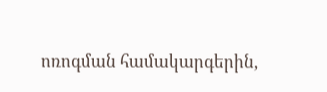ոռոգման համակարգերին,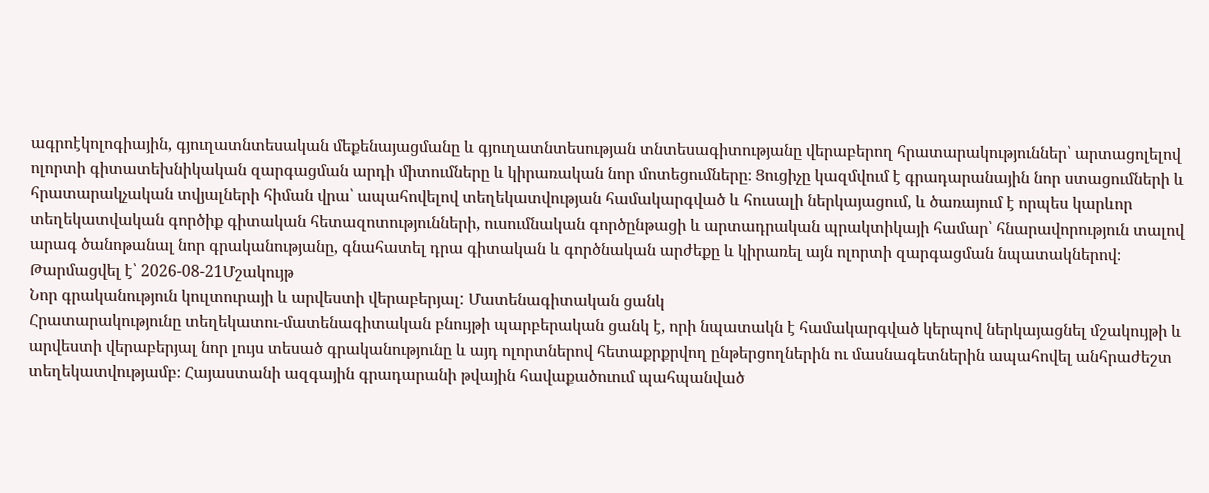ագրոէկոլոգիային, գյուղատնտեսական մեքենայացմանը և գյուղատնտեսության տնտեսագիտությանը վերաբերող հրատարակություններ՝ արտացոլելով ոլորտի գիտատեխնիկական զարգացման արդի միտումները և կիրառական նոր մոտեցումները։ Ցուցիչը կազմվում է գրադարանային նոր ստացումների և հրատարակչական տվյալների հիման վրա՝ ապահովելով տեղեկատվության համակարգված և հուսալի ներկայացում, և ծառայում է որպես կարևոր տեղեկատվական գործիք գիտական հետազոտությունների, ուսումնական գործընթացի և արտադրական պրակտիկայի համար՝ հնարավորություն տալով արագ ծանոթանալ նոր գրականությանը, գնահատել դրա գիտական և գործնական արժեքը և կիրառել այն ոլորտի զարգացման նպատակներով։
Թարմացվել է՝ 2026-08-21Մշակույթ
Նոր գրականություն կուլտուրայի և արվեստի վերաբերյալ: Մատենագիտական ցանկ
Հրատարակությունը տեղեկատու-մատենագիտական բնույթի պարբերական ցանկ է, որի նպատակն է համակարգված կերպով ներկայացնել մշակույթի և արվեստի վերաբերյալ նոր լույս տեսած գրականությունը և այդ ոլորտներով հետաքրքրվող ընթերցողներին ու մասնագետներին ապահովել անհրաժեշտ տեղեկատվությամբ։ Հայաստանի ազգային գրադարանի թվային հավաքածուում պահպանված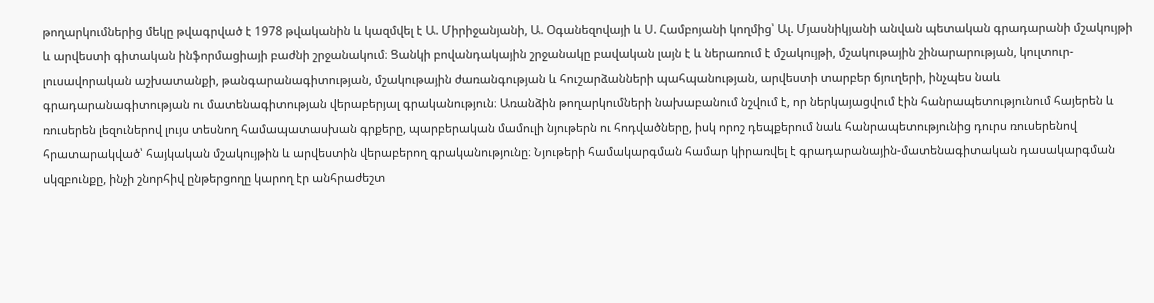թողարկումներից մեկը թվագրված է 1978 թվականին և կազմվել է Ա. Միրիջանյանի, Ա. Օգանեզովայի և Ս. Համբոյանի կողմից՝ Ալ. Մյասնիկյանի անվան պետական գրադարանի մշակույթի և արվեստի գիտական ինֆորմացիայի բաժնի շրջանակում։ Ցանկի բովանդակային շրջանակը բավական լայն է և ներառում է մշակույթի, մշակութային շինարարության, կուլտուր-լուսավորական աշխատանքի, թանգարանագիտության, մշակութային ժառանգության և հուշարձանների պահպանության, արվեստի տարբեր ճյուղերի, ինչպես նաև գրադարանագիտության ու մատենագիտության վերաբերյալ գրականություն։ Առանձին թողարկումների նախաբանում նշվում է, որ ներկայացվում էին հանրապետությունում հայերեն և ռուսերեն լեզուներով լույս տեսնող համապատասխան գրքերը, պարբերական մամուլի նյութերն ու հոդվածները, իսկ որոշ դեպքերում նաև հանրապետությունից դուրս ռուսերենով հրատարակված՝ հայկական մշակույթին և արվեստին վերաբերող գրականությունը։ Նյութերի համակարգման համար կիրառվել է գրադարանային-մատենագիտական դասակարգման սկզբունքը, ինչի շնորհիվ ընթերցողը կարող էր անհրաժեշտ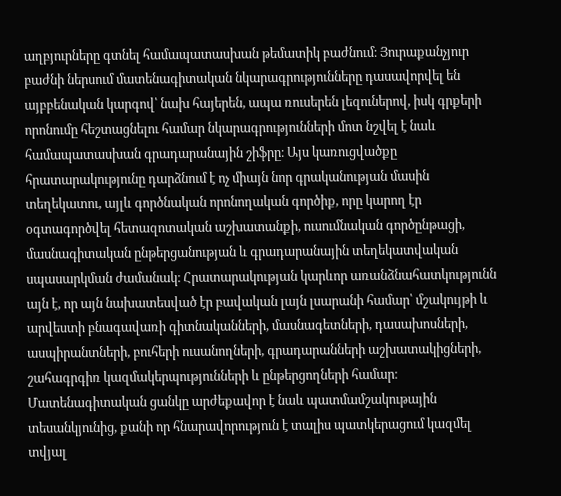աղբյուրները գտնել համապատասխան թեմատիկ բաժնում։ Յուրաքանչյուր բաժնի ներսում մատենագիտական նկարագրությունները դասավորվել են այբբենական կարգով՝ նախ հայերեն, ապա ռուսերեն լեզուներով, իսկ գրքերի որոնումը հեշտացնելու համար նկարագրությունների մոտ նշվել է նաև համապատասխան գրադարանային շիֆրը։ Այս կառուցվածքը հրատարակությունը դարձնում է ոչ միայն նոր գրականության մասին տեղեկատու, այլև գործնական որոնողական գործիք, որը կարող էր օգտագործվել հետազոտական աշխատանքի, ուսումնական գործընթացի, մասնագիտական ընթերցանության և գրադարանային տեղեկատվական սպասարկման ժամանակ։ Հրատարակության կարևոր առանձնահատկությունն այն է, որ այն նախատեսված էր բավական լայն լսարանի համար՝ մշակույթի և արվեստի բնագավառի գիտնականների, մասնագետների, դասախոսների, ասպիրանտների, բուհերի ուսանողների, գրադարանների աշխատակիցների, շահագրգիռ կազմակերպությունների և ընթերցողների համար։ Մատենագիտական ցանկը արժեքավոր է նաև պատմամշակութային տեսանկյունից, քանի որ հնարավորություն է տալիս պատկերացում կազմել տվյալ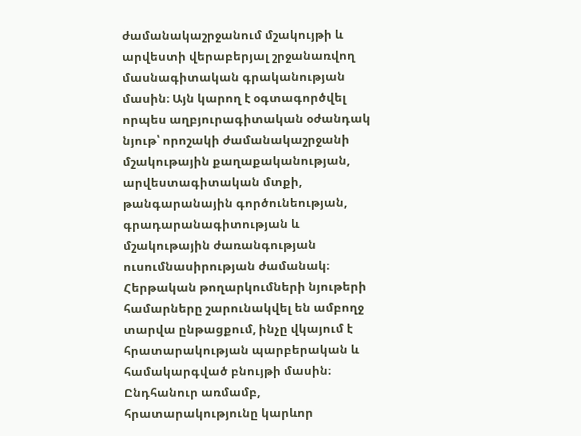ժամանակաշրջանում մշակույթի և արվեստի վերաբերյալ շրջանառվող մասնագիտական գրականության մասին։ Այն կարող է օգտագործվել որպես աղբյուրագիտական օժանդակ նյութ՝ որոշակի ժամանակաշրջանի մշակութային քաղաքականության, արվեստագիտական մտքի, թանգարանային գործունեության, գրադարանագիտության և մշակութային ժառանգության ուսումնասիրության ժամանակ։ Հերթական թողարկումների նյութերի համարները շարունակվել են ամբողջ տարվա ընթացքում, ինչը վկայում է հրատարակության պարբերական և համակարգված բնույթի մասին։ Ընդհանուր առմամբ, հրատարակությունը կարևոր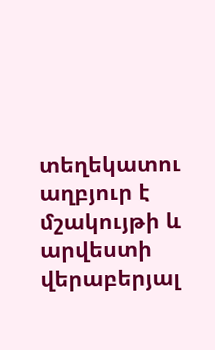տեղեկատու աղբյուր է մշակույթի և արվեստի վերաբերյալ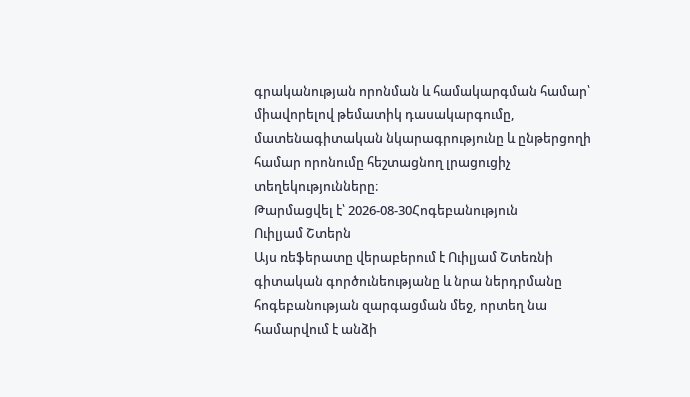գրականության որոնման և համակարգման համար՝ միավորելով թեմատիկ դասակարգումը, մատենագիտական նկարագրությունը և ընթերցողի համար որոնումը հեշտացնող լրացուցիչ տեղեկությունները։
Թարմացվել է՝ 2026-08-30Հոգեբանություն
Ուիլյամ Շտերն
Այս ռեֆերատը վերաբերում է Ուիլյամ Շտեռնի գիտական գործունեությանը և նրա ներդրմանը հոգեբանության զարգացման մեջ, որտեղ նա համարվում է անձի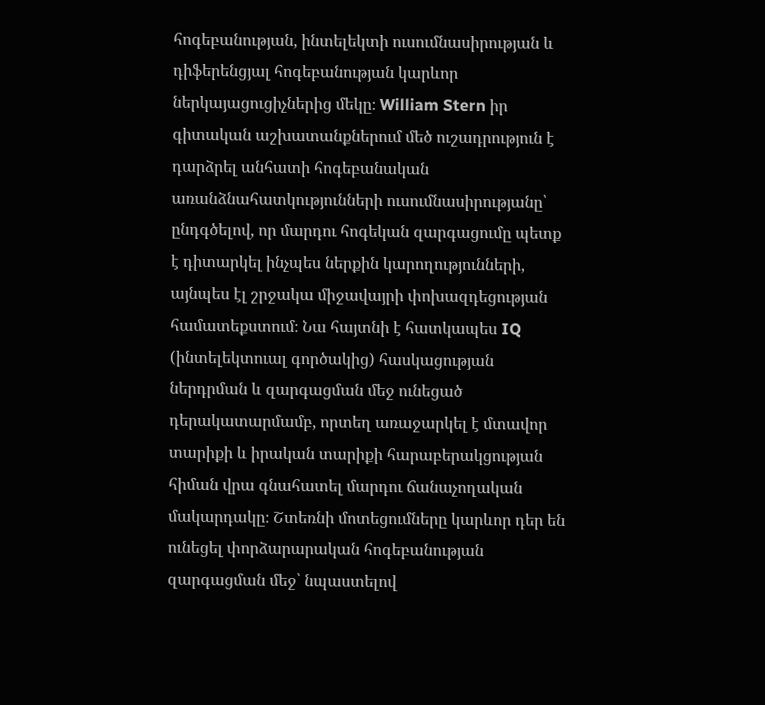հոգեբանության, ինտելեկտի ուսումնասիրության և դիֆերենցյալ հոգեբանության կարևոր ներկայացուցիչներից մեկը։ William Stern իր գիտական աշխատանքներում մեծ ուշադրություն է դարձրել անհատի հոգեբանական առանձնահատկությունների ուսումնասիրությանը՝ ընդգծելով, որ մարդու հոգեկան զարգացումը պետք է դիտարկել ինչպես ներքին կարողությունների, այնպես էլ շրջակա միջավայրի փոխազդեցության համատեքստում։ Նա հայտնի է հատկապես IQ (ինտելեկտուալ գործակից) հասկացության ներդրման և զարգացման մեջ ունեցած դերակատարմամբ, որտեղ առաջարկել է մտավոր տարիքի և իրական տարիքի հարաբերակցության հիման վրա գնահատել մարդու ճանաչողական մակարդակը։ Շտեռնի մոտեցումները կարևոր դեր են ունեցել փորձարարական հոգեբանության զարգացման մեջ՝ նպաստելով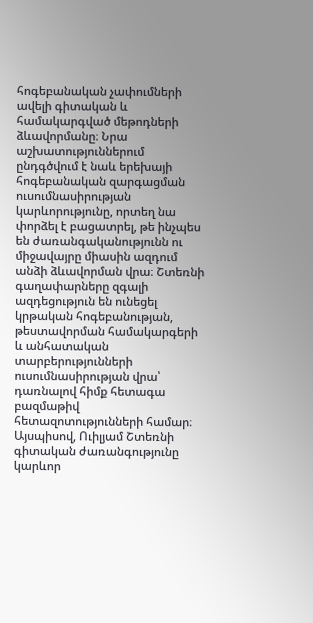հոգեբանական չափումների ավելի գիտական և համակարգված մեթոդների ձևավորմանը։ Նրա աշխատություններում ընդգծվում է նաև երեխայի հոգեբանական զարգացման ուսումնասիրության կարևորությունը, որտեղ նա փորձել է բացատրել, թե ինչպես են ժառանգականությունն ու միջավայրը միասին ազդում անձի ձևավորման վրա։ Շտեռնի գաղափարները զգալի ազդեցություն են ունեցել կրթական հոգեբանության, թեստավորման համակարգերի և անհատական տարբերությունների ուսումնասիրության վրա՝ դառնալով հիմք հետագա բազմաթիվ հետազոտությունների համար։ Այսպիսով, Ուիլյամ Շտեռնի գիտական ժառանգությունը կարևոր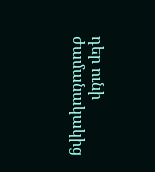դեր ունի ժամանակակից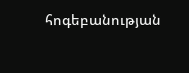հոգեբանության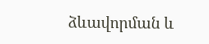ձևավորման և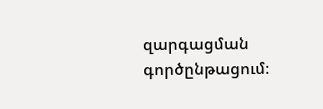զարգացման գործընթացում։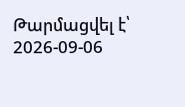Թարմացվել է՝ 2026-09-06